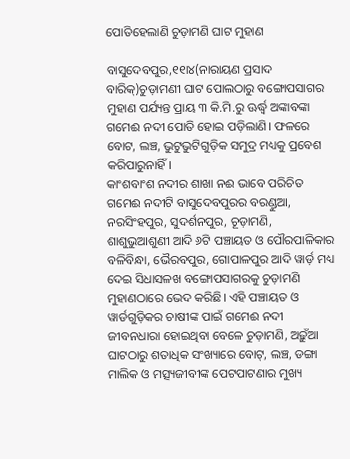ପୋତିହେଲାଣି ଚୁଡ଼ାମଣି ଘାଟ ମୁହାଣ

ବାସୁଦେବପୁର,୧୧ା୪(ନାରାୟଣ ପ୍ରସାଦ ବାରିକ୍‌)ଚୁଡ଼ାମଣୀ ଘାଟ ପୋଲଠାରୁ ବଙ୍ଗୋପସାଗର ମୁହାଣ ପର୍ଯ୍ୟନ୍ତ ପ୍ରାୟ ୩ କି.ମି.ରୁ ଊର୍ଦ୍ଧ୍ୱ ଅଙ୍କାବଙ୍କା ଗମେଈ ନଦୀ ପୋତି ହୋଇ ପଡ଼ିଲାଣି। ଫଳରେ ବୋଟ, ଲଞ୍ଚ, ଭୁଟୁଭୁଟିଗୁଡ଼ିକ ସମୁଦ୍ର ମଧ୍ୟକୁ ପ୍ରବେଶ କରିପାରୁନାହିଁ।
କାଂଶବାଂଶ ନଦୀର ଶାଖା ନଈ ଭାବେ ପରିଚିତ ଗମେଈ ନଦୀଟି ବାସୁଦେବପୁରର ବରଣ୍ଡୁଆ, ନରସିଂହପୁର, ସୁଦର୍ଶନପୁର, ଚୂଡ଼ାମଣି, ଶାଶୁଭୁଆଶୁଣୀ ଆଦି ୬ଟି ପଞ୍ଚାୟତ ଓ ପୌରପାଳିକାର ବଳିବିନ୍ଧା, ଭୈରବପୁର, ଗୋପାଳପୁର ଆଦି ୱାର୍ଡ଼ ମଧ୍ୟ ଦେଇ ସିଧାସଳଖ ବଙ୍ଗୋପସାଗରକୁ ଚୁଡ଼ାମଣି ମୁହାଣଠାରେ ଭେଦ କରିଛି। ଏହି ପଞ୍ଚାୟତ ଓ ୱାର୍ଡଗୁଡ଼ିକର ଚାଷୀଙ୍କ ପାଇଁ ଗମେଈ ନଦୀ ଜୀବନଧାରା ହୋଇଥିବା ବେଳେ ଚୁଡ଼ାମଣି, ଅଢ଼ୁଁଆ ଘାଟଠାରୁ ଶତାଧିକ ସଂଖ୍ୟାରେ ବୋଟ୍‌, ଲଞ୍ଚ, ଡଙ୍ଗା ମାଲିକ ଓ ମତ୍ସ୍ୟଜୀବୀଙ୍କ ପେଟପାଟଣାର ମୁଖ୍ୟ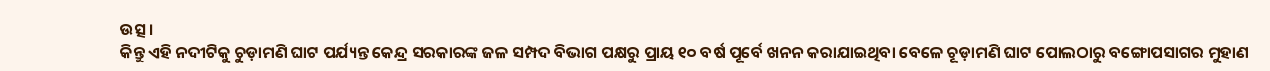ଉତ୍ସ।
କିନ୍ତୁ ଏହି ନଦୀଟିକୁ ଚୁଡ଼ାମଣି ଘାଟ ପର୍ଯ୍ୟନ୍ତ କେନ୍ଦ୍ର ସରକାରଙ୍କ ଜଳ ସମ୍ପଦ ବିଭାଗ ପକ୍ଷରୁ ପ୍ରାୟ ୧୦ ବର୍ଷ ପୂର୍ବେ ଖନନ କରାଯାଇଥିବା ବେଳେ ଚୂଡ଼ାମଣି ଘାଟ ପୋଲଠାରୁ ବଙ୍ଗୋପସାଗର ମୁହାଣ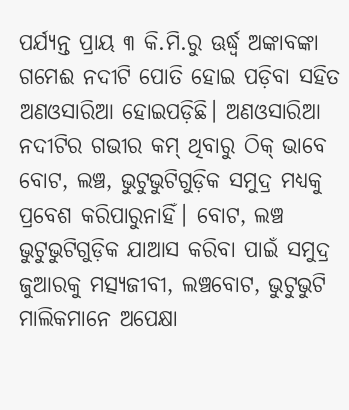ପର୍ଯ୍ୟନ୍ତ ପ୍ରାୟ ୩ କି.ମି.ରୁ ଊର୍ଦ୍ଧ୍ୱ ଅଙ୍କାବଙ୍କା ଗମେଈ ନଦୀଟି ପୋତି ହୋଇ ପଡ଼ିବା ସହିତ ଅଣଓସାରିଆ ହୋଇପଡ଼ିଛି। ଅଣଓସାରିଆ ନଦୀଟିର ଗଭୀର କମ୍‌ ଥିବାରୁ ଠିକ୍‌ ଭାବେ ବୋଟ, ଲଞ୍ଚ, ଭୁଟୁଭୁଟିଗୁଡ଼ିକ ସମୁଦ୍ର ମଧ୍ୟକୁ ପ୍ରବେଶ କରିପାରୁନାହିଁ। ବୋଟ, ଲଞ୍ଚ ଭୁଟୁଭୁଟିଗୁଡ଼ିକ ଯାଆସ କରିବା ପାଇଁ ସମୁଦ୍ର ଜୁଆରକୁ ମତ୍ସ୍ୟଜୀବୀ, ଲଞ୍ଚବୋଟ, ଭୁଟୁଭୁଟି ମାଲିକମାନେ ଅପେକ୍ଷା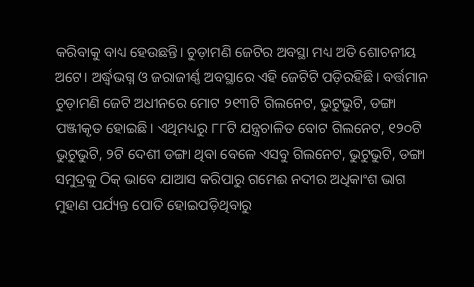କରିବାକୁ ବାଧ୍ୟ ହେଉଛନ୍ତି। ଚୁଡ଼ାମଣି ଜେଟିର ଅବସ୍ଥା ମଧ୍ୟ ଅତି ଶୋଚନୀୟ ଅଟେ। ଅର୍ଦ୍ଧ୍ୱଭଗ୍ନ ଓ ଜରାଜୀର୍ଣ୍ଣ ଅବସ୍ଥାରେ ଏହି ଜେଟିଟି ପଡ଼ିରହିଛି। ବର୍ତ୍ତମାନ ଚୁଡ଼ାମଣି ଜେଟି ଅଧୀନରେ ମୋଟ ୨୧୩ଟି ଗିଲନେଟ, ଭୁଟୁଭୁଟି, ଡଙ୍ଗା ପଞ୍ଜୀକୃତ ହୋଇଛି। ଏଥିମଧ୍ୟରୁ ୮୮ଟି ଯନ୍ତ୍ରଚାଳିତ ବୋଟ ଗିଲନେଟ, ୧୨୦ଟି ଭୁଟୁଭୁଟି, ୨ଟି ଦେଶୀ ଡଙ୍ଗା ଥିବା ବେଳେ ଏସବୁ ଗିଲନେଟ, ଭୁଟୁଭୁଟି, ଡଙ୍ଗା ସମୁଦ୍ରକୁ ଠିକ୍‌ ଭାବେ ଯାଆସ କରିପାରୁ ଗମେଈ ନଦୀର ଅଧିକାଂଶ ଭାଗ ମୁହାଣ ପର୍ଯ୍ୟନ୍ତ ପୋତି ହୋଇପଡ଼ିଥିବାରୁ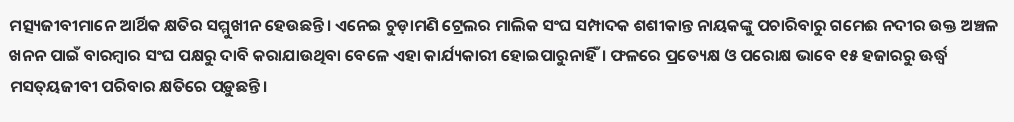ମତ୍ସ୍ୟଜୀବୀମାନେ ଆର୍ଥିକ କ୍ଷତିର ସମ୍ମୁଖୀନ ହେଉଛନ୍ତି। ଏନେଇ ଚୁଡ଼ାମଣି ଟ୍ରେଲର ମାଲିକ ସଂଘ ସମ୍ପାଦକ ଶଶୀକାନ୍ତ ନାୟକଙ୍କୁ ପଚାରିବାରୁ ଗମେଈ ନଦୀର ଉକ୍ତ ଅଞ୍ଚଳ ଖନନ ପାଇଁ ବାରମ୍ବାର ସଂଘ ପକ୍ଷରୁ ଦାବି କରାଯାଉଥିବା ବେଳେ ଏହା କାର୍ଯ୍ୟକାରୀ ହୋଇପାରୁନାହିଁ। ଫଳରେ ପ୍ରତ୍ୟେକ୍ଷ ଓ ପରୋକ୍ଷ ଭାବେ ୧୫ ହଜାରରୁ ଊର୍ଦ୍ଧ୍ୱ ମସତ୍‌ୟଜୀବୀ ପରିବାର କ୍ଷତିରେ ପଡ଼ୁଛନ୍ତି।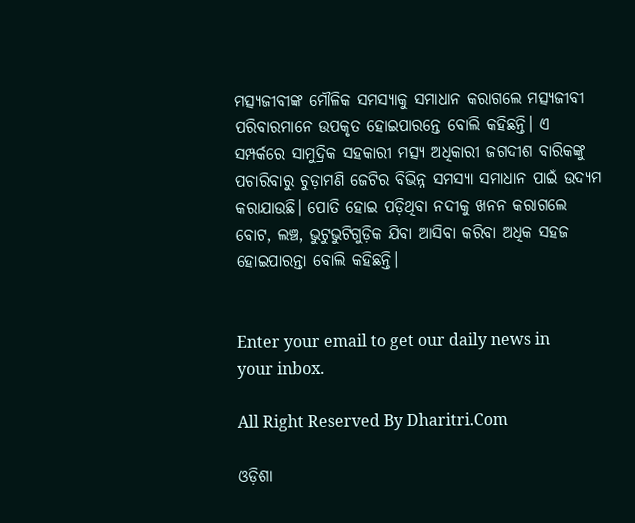ମତ୍ସ୍ୟଜୀବୀଙ୍କ ମୌଳିକ ସମସ୍ୟାକୁ ସମାଧାନ କରାଗଲେ ମତ୍ସ୍ୟଜୀବୀ ପରିବାରମାନେ ଉପକୃତ ହୋଇପାରନ୍ତେ ବୋଲି କହିଛନ୍ତି। ଏ ସମ୍ପର୍କରେ ସାମୁଦ୍ରିକ ସହକାରୀ ମତ୍ସ୍ୟ ଅଧିକାରୀ ଜଗଦୀଶ ବାରିକଙ୍କୁ ପଚାରିବାରୁ ଚୁଡ଼ାମଣି ଜେଟିର ବିଭିନ୍ନ ସମସ୍ୟା ସମାଧାନ ପାଇଁ ଉଦ୍ୟମ କରାଯାଉଛି। ପୋତି ହୋଇ ପଡ଼ିଥିବା ନଦୀକୁ ଖନନ କରାଗଲେ ବୋଟ, ଲଞ୍ଚ, ଭୁଟୁଭୁଟିଗୁଡ଼ିକ ଯିବା ଆସିବା କରିବା ଅଧିକ ସହଜ ହୋଇପାରନ୍ତା ବୋଲି କହିଛନ୍ତି।


Enter your email to get our daily news in your inbox.

All Right Reserved By Dharitri.Com

ଓଡ଼ିଶା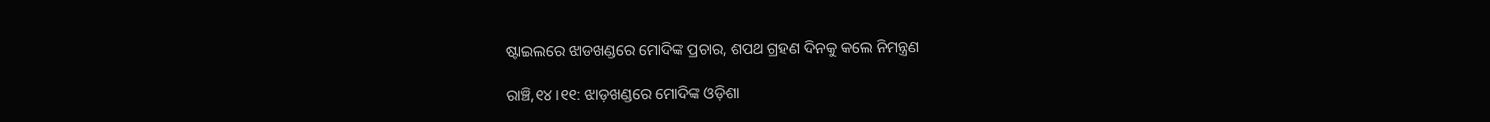ଷ୍ଟାଇଲରେ ଝାଡଖଣ୍ଡରେ ମୋଦିଙ୍କ ପ୍ରଚାର, ଶପଥ ଗ୍ରହଣ ଦିନକୁ କଲେ ନିମନ୍ତ୍ରଣ

ରାଞ୍ଚି,୧୪।୧୧: ଝାଡ଼ଖଣ୍ଡରେ ମୋଦିଙ୍କ ଓଡ଼ିଶା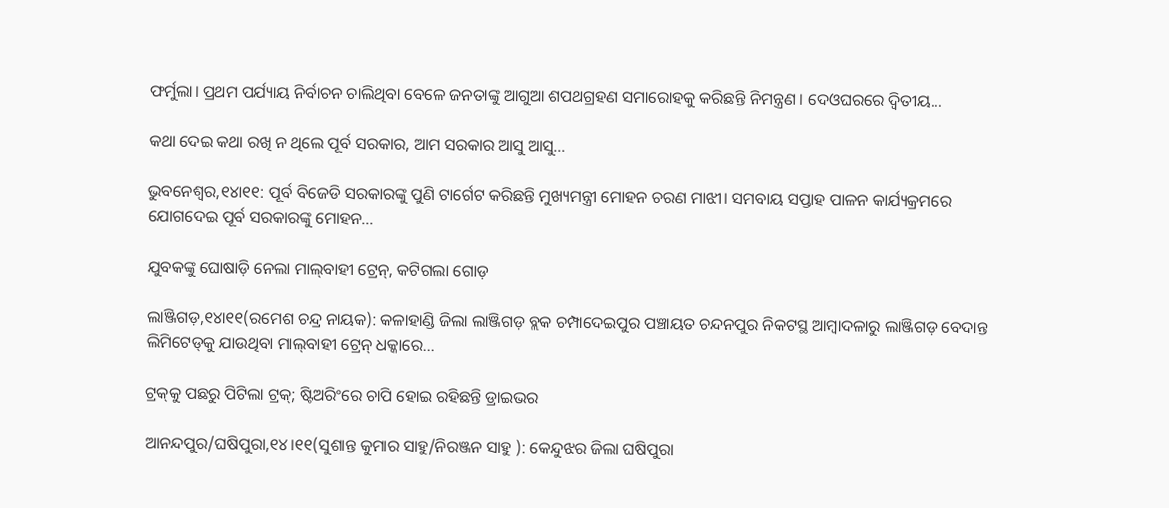ଫର୍ମୁଲା। ପ୍ରଥମ ପର୍ଯ୍ୟାୟ ନିର୍ବାଚନ ଚାଲିଥିବା ବେଳେ ଜନତାଙ୍କୁ ଆଗୁଆ ଶପଥଗ୍ରହଣ ସମାରୋହକୁ କରିଛନ୍ତି ନିମନ୍ତ୍ରଣ । ଦେଓଘରରେ ଦ୍ବିତୀୟ...

କଥା ଦେଇ କଥା ରଖି ନ ଥିଲେ ପୂର୍ବ ସରକାର, ଆମ ସରକାର ଆସୁ ଆସୁ…

ଭୁବନେଶ୍ୱର,୧୪ା୧୧: ପୂର୍ବ ବିଜେଡି ସରକାରଙ୍କୁ ପୁଣି ଟାର୍ଗେଟ କରିଛନ୍ତି ମୁଖ୍ୟମନ୍ତ୍ରୀ ମୋହନ ଚରଣ ମାଝୀ। ସମବାୟ ସପ୍ତାହ ପାଳନ କାର୍ଯ୍ୟକ୍ରମରେ ଯୋଗଦେଇ ପୂର୍ବ ସରକାରଙ୍କୁ ମୋହନ...

ଯୁବକଙ୍କୁ ଘୋଷାଡ଼ି ନେଲା ମାଲ୍‌ବାହୀ ଟ୍ରେନ୍‌, କଟିଗଲା ଗୋଡ଼

ଲାଞ୍ଜିଗଡ଼,୧୪ା୧୧(ରମେଶ ଚନ୍ଦ୍ର ନାୟକ): କଳାହାଣ୍ଡି ଜିଲା ଲାଞ୍ଜିଗଡ଼ ବ୍ଲକ ଚମ୍ପାଦେଇପୁର ପଞ୍ଚାୟତ ଚନ୍ଦନପୁର ନିକଟସ୍ଥ ଆମ୍ବାଦଳାରୁ ଲାଞ୍ଜିଗଡ଼ ବେଦାନ୍ତ ଲିମିଟେଡ୍‌କୁ ଯାଉଥିବା ମାଲ୍‌ବାହୀ ଟ୍ରେନ୍‌ ଧକ୍କାରେ...

ଟ୍ରକ୍‌କୁ ପଛରୁ ପିଟିଲା ଟ୍ରକ୍‌; ଷ୍ଟିଅରିଂରେ ଚାପି ହୋଇ ରହିଛନ୍ତି ଡ୍ରାଇଭର

ଆନନ୍ଦପୁର/ଘଷିପୁରା,୧୪।୧୧(ସୁଶାନ୍ତ କୁମାର ସାହୁ/ନିରଞ୍ଜନ ସାହୁ ): କେନ୍ଦୁଝର ଜିଲା ଘଷିପୁରା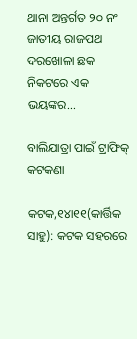ଥାନା ଅନ୍ତର୍ଗତ ୨୦ ନଂ ଜାତୀୟ ରାଜପଥ ଦରଖୋଳା ଛକ ନିକଟରେ ଏକ ଭୟଙ୍କର...

ବାଲିଯାତ୍ରା ପାଇଁ ଟ୍ରାଫିକ୍‌ କଟକଣା

କଟକ,୧୪ା୧୧(କାର୍ତ୍ତିକ ସାହୁ): କଟକ ସହରରେ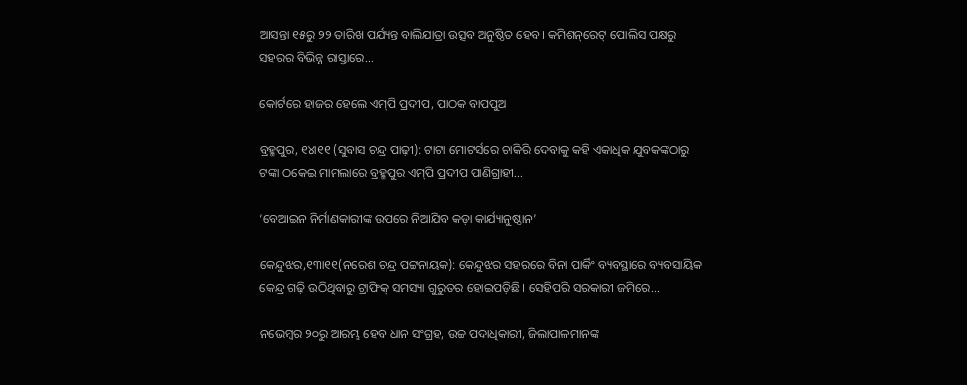ଆସନ୍ତା ୧୫ରୁ ୨୨ ତାରିଖ ପର୍ଯ୍ୟନ୍ତ ବାଲିଯାତ୍ରା ଉତ୍ସବ ଅନୁଷ୍ଠିତ ହେବ। କମିଶନ୍‌ରେଟ୍‌ ପୋଲିସ ପକ୍ଷରୁ ସହରର ବିଭିନ୍ନ ରାସ୍ତାରେ...

କୋର୍ଟରେ ହାଜର ହେଲେ ଏମ୍‌ପି ପ୍ରଦୀପ, ପାଠକ ବାପପୁଅ

ବ୍ରହ୍ମପୁର, ୧୪ା୧୧ (ସୁବାସ ଚନ୍ଦ୍ର ପାଢ଼ୀ): ଟାଟା ମୋଟର୍ସରେ ଚାକିରି ଦେବାକୁ କହି ଏକାଧିକ ଯୁବକଙ୍କଠାରୁ ଟଙ୍କା ଠକେଇ ମାମଲାରେ ବ୍ରହ୍ମପୁର ଏମ୍‌ପି ପ୍ରଦୀପ ପାଣିଗ୍ରାହୀ...

‘ବେଆଇନ ନିର୍ମାଣକାରୀଙ୍କ ଉପରେ ନିଆଯିବ କଡ଼ା କାର୍ଯ୍ୟାନୁଷ୍ଠାନ’

କେନ୍ଦୁଝର,୧୩ା୧୧(ନରେଶ ଚନ୍ଦ୍ର ପଟ୍ଟନାୟକ): କେନ୍ଦୁଝର ସହରରେ ବିନା ପାର୍କିଂ ବ୍ୟବସ୍ଥାରେ ବ୍ୟବସାୟିକ କେନ୍ଦ୍ର ଗଢ଼ି ଉଠିଥିବାରୁ ଟ୍ରାଫିକ୍‌ ସମସ୍ୟା ଗୁରୁତର ହୋଇପଡ଼ିଛି। ସେହିପରି ସରକାରୀ ଜମିରେ...

ନଭେମ୍ବର ୨୦ରୁ ଆରମ୍ଭ ହେବ ଧାନ ସଂଗ୍ରହ, ଉଚ୍ଚ ପଦାଧିକାରୀ, ଜିଲାପାଳମାନଙ୍କ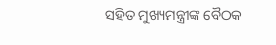ସହିତ ମୁଖ୍ୟମନ୍ତ୍ରୀଙ୍କ ବୈଠକ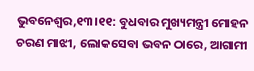ଭୁବନେଶ୍ୱର,୧୩।୧୧: ବୁଧବାର ମୁଖ୍ୟମନ୍ତ୍ରୀ ମୋହନ ଚରଣ ମାଝୀ, ଲୋକସେବା ଭବନ ଠାରେ, ଆଗାମୀ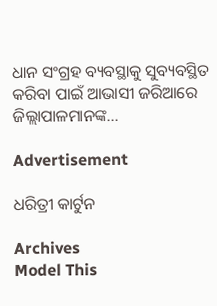ଧାନ ସଂଗ୍ରହ ବ୍ୟବସ୍ଥାକୁ ସୁବ୍ୟବସ୍ଥିତ କରିବା ପାଇଁ ଆଭାସୀ ଜରିଆରେ ଜିଲ୍ଲାପାଳମାନଙ୍କ...

Advertisement

ଧରିତ୍ରୀ କାର୍ଟୁନ

Archives
Model This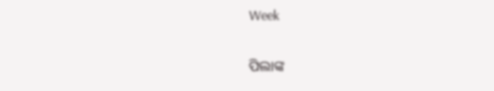Week

ପିଲାଙ୍କ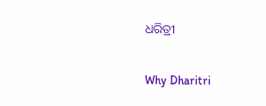ଧରିତ୍ରୀ

Why Dharitri